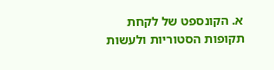א. הקונספט של לקחת תקופות הסטוריות ולעשות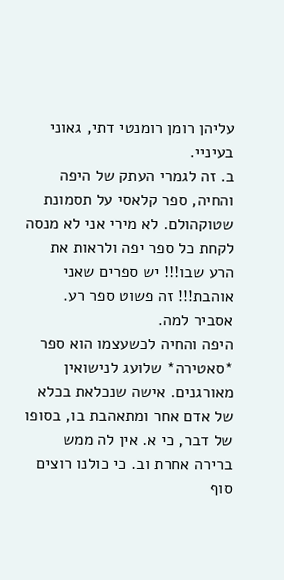עליהן רומן רומנטי דתי, גאוני בעיניי.
ב. זה לגמרי העתק של היפה והחיה, ספר קלאסי על תסמונת שטוקהולם. לא מירי אני לא מנסה לקחת כל ספר יפה ולראות את הרע שבו!!! יש ספרים שאני אוהבת!!! זה פשוט ספר רע.
אסביר למה.
היפה והחיה לכשעצמו הוא ספר *סאטירה* שלועג לנישואין מאורגנים. אישה שנכלאת בכלא של אדם אחר ומתאהבת בו, בסופו של דבר, כי א. אין לה ממש ברירה אחרת וב. כי כולנו רוצים סוף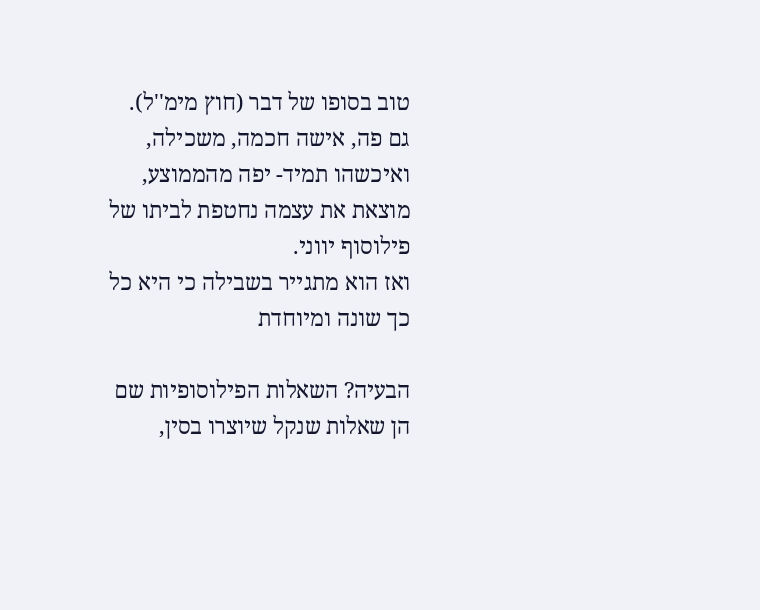טוב בסופו של דבר (חוץ מימ''ל).
גם פה, אישה חכמה, משכילה, ואיכשהו תמיד- יפה מהממוצע, מוצאת את עצמה נחטפת לביתו של פילוסוף יווני.
ואז הוא מתגייר בשבילה כי היא כל כך שונה ומיוחדת

הבעיה? השאלות הפילוסופיות שם הן שאלות שנקל שיוצרו בסין,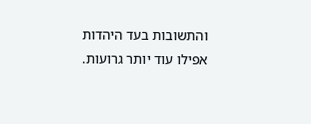והתשובות בעד היהדות אפילו עוד יותר גרועות.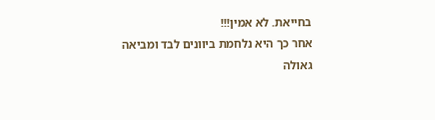בחייאת. לא אמין!!!
אחר כך היא נלחמת ביוונים לבד ומביאה גאולה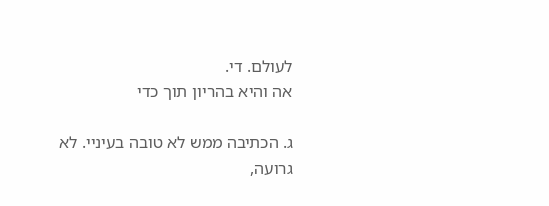לעולם. די.
אה והיא בהריון תוך כדי

ג. הכתיבה ממש לא טובה בעיניי. לא גרועה,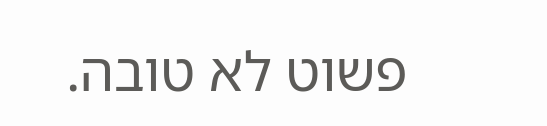פשוט לא טובה.